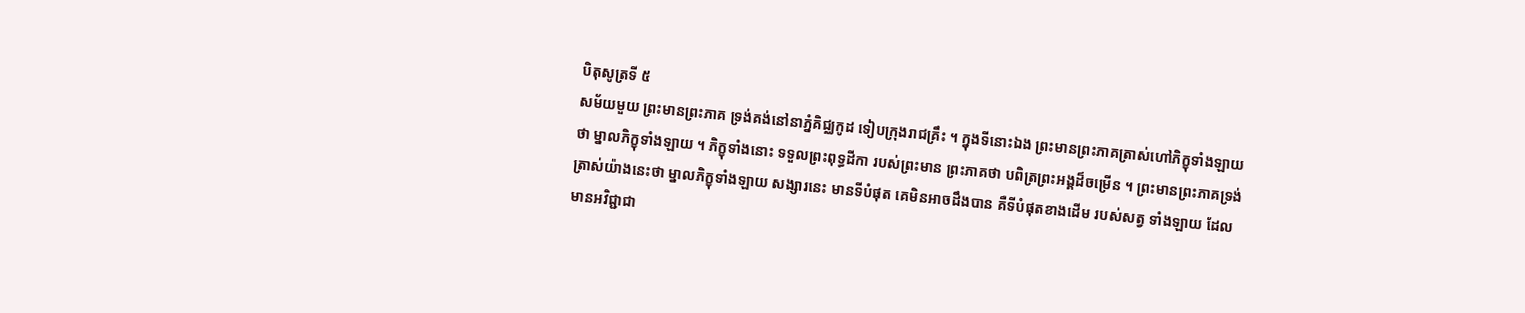បិតុសូត្រទី ៥
សម័យមួយ ព្រះមានព្រះភាគ ទ្រង់គង់នៅនាភ្នំគិជ្ឈកូដ ទៀបក្រុងរាជគ្រឹះ ។ ក្នុងទីនោះឯង ព្រះមានព្រះភាគត្រាស់ហៅភិក្ខុទាំងឡាយ ថា ម្នាលភិក្ខុទាំងឡាយ ។ ភិក្ខុទាំងនោះ ទទួលព្រះពុទ្ធដីកា របស់ព្រះមាន ព្រះភាគថា បពិត្រព្រះអង្គដ៏ចម្រើន ។ ព្រះមានព្រះភាគទ្រង់ត្រាស់យ៉ាងនេះថា ម្នាលភិក្ខុទាំងឡាយ សង្សារនេះ មានទីបំផុត គេមិនអាចដឹងបាន គឺទីបំផុតខាងដើម របស់សត្វ ទាំងឡាយ ដែលមានអវិជ្ជាជា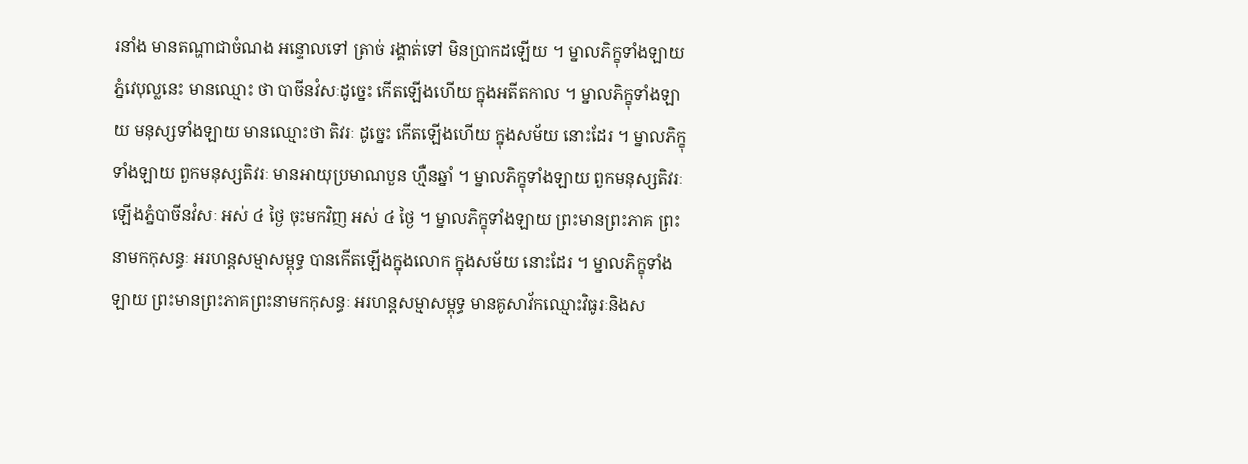រនាំង មានតណ្ហាជាចំណង អន្ទោលទៅ ត្រាច់ រង្គាត់ទៅ មិនប្រាកដឡើយ ។ ម្នាលភិក្ខុទាំងឡាយ ភ្នំវេបុល្លនេះ មានឈ្មោះ ថា បាចីនវំសៈដូច្នេះ កើតឡើងហើយ ក្នុងអតីតកាល ។ ម្នាលភិក្ខុទាំងឡាយ មនុស្សទាំងឡាយ មានឈ្មោះថា តិវរៈ ដូច្នេះ កើតឡើងហើយ ក្នុងសម័យ នោះដែរ ។ ម្នាលភិក្ខុទាំងឡាយ ពួកមនុស្សតិវរៈ មានអាយុប្រមាណបួន ហ្មឺនឆ្នាំ ។ ម្នាលភិក្ខុទាំងឡាយ ពួកមនុស្សតិវរៈ ឡើងភ្នំបាចីនវំសៈ អស់ ៤ ថ្ងៃ ចុះមកវិញ អស់ ៤ ថ្ងៃ ។ ម្នាលភិក្ខុទាំងឡាយ ព្រះមានព្រះភាគ ព្រះនាមកកុសន្ធៈ អរហន្តសម្មាសម្ពុទ្ធ បានកើតឡើងក្នុងលោក ក្នុងសម័យ នោះដែរ ។ ម្នាលភិក្ខុទាំងឡាយ ព្រះមានព្រះភាគព្រះនាមកកុសន្ធៈ អរហន្តសម្មាសម្ពុទ្ធ មានគូសាវ័កឈ្មោះវិធូរៈនិងស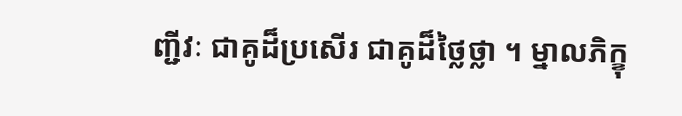ញ្ជីវៈ ជាគូដ៏ប្រសើរ ជាគូដ៏ថ្លៃថ្លា ។ ម្នាលភិក្ខុ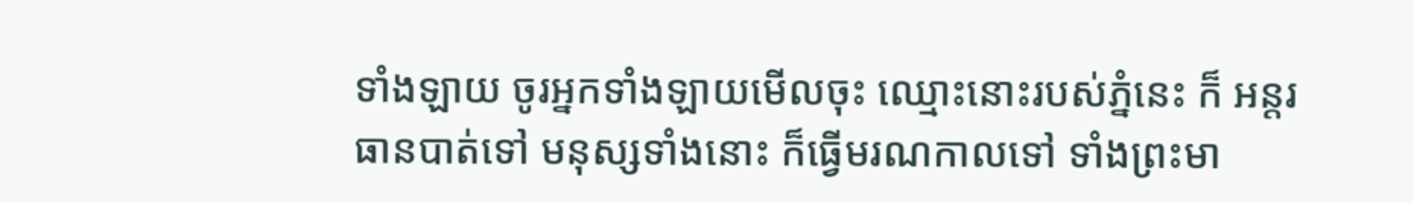ទាំងឡាយ ចូរអ្នកទាំងឡាយមើលចុះ ឈ្មោះនោះរបស់ភ្នំនេះ ក៏ អន្តរធានបាត់ទៅ មនុស្សទាំងនោះ ក៏ធ្វើមរណកាលទៅ ទាំងព្រះមា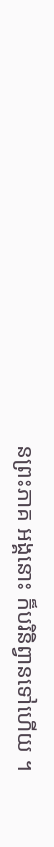នព្រះភាគ អង្គនោះ ក៏បរិនិព្វានទៅហើយ ។